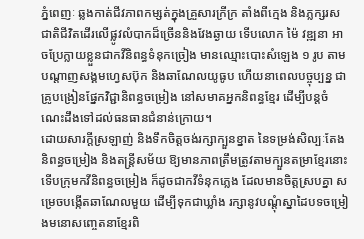ភ្នំពេញៈ ឆ្លងកាត់ជីវភាពកម្សត់ក្នុងគ្រួសារក្រីក្រ តាំងពីក្មេង និងភ្លក្សរសជាតិជីវិតដើរលើផ្លូវលំបាកដ៏ច្រើននិងវែងឆ្ងាយ ទើបលោក ម៉ៃ វឌ្ឍនា អាចប្រែក្លាយខ្លួនជាកវីនិពន្ធទំនុកច្រៀង មានឈ្មោះបោះសំឡេង ១ រូប តាមបណ្តាញសង្គមហ្វេសប៊ុក និងឆាណែលយូធូប ហើយនាពេលបច្ចុប្បន្ន ជាគ្រូបង្រៀនផ្នែកវិជ្ជានិពន្ធចម្រៀង នៅសមាគអ្នកនិពន្ធខ្មែរ ដើម្បីបន្តចំណេះដឹងទៅដល់ធនធានជំនាន់ក្រោយ។
ដោយសារក្តីស្រឡាញ់ និងទឹកចិត្តចង់រក្សាក្បួនខ្នាត នៃទម្រង់សិល្បៈតែងនិពន្ធចម្រៀង និងតន្ត្រីសម័យ ឱ្យមានភាពត្រឹមត្រូវតាមក្បួនតម្រាខ្មែរនោះ ទើបក្រុមកវីនិពន្ធចម្រៀង ក៏ដូចជាកវីទំនុកភ្លេង ដែលមានចិត្តស្របគ្នា សម្រេចបង្កើតឆាណែលមួយ ដើម្បីទុកជាឃ្លាំង រក្សានូវបណ្តុំស្នាដៃបទចម្រៀងមនោសញ្ចេតនាខ្មែរពិ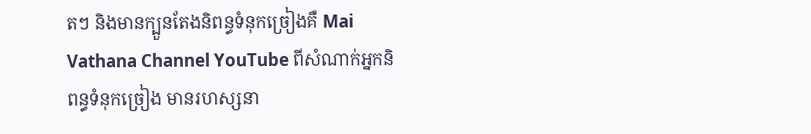តៗ និងមានក្បួនតែងនិពន្ធទំនុកច្រៀងគឺ Mai Vathana Channel YouTube ពីសំណាក់អ្នកនិពន្ធទំនុកច្រៀង មានរហស្សនា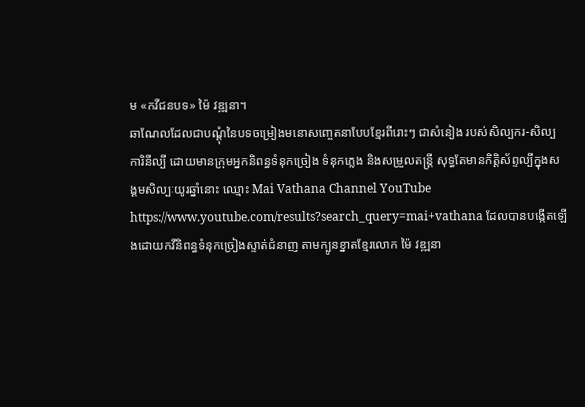ម «កវីជនបទ» ម៉ៃ វឌ្ឍនា។
ឆាណែលដែលជាបណ្តុំនៃបទចម្រៀងមនោសញ្ចេតនាបែបខ្មែរពីរោះៗ ជាសំនៀង របស់សិល្បករ-សិល្បការិនីល្បី ដោយមានក្រុមអ្នកនិពន្ធទំនុកច្រៀង ទំនុកភ្លេង និងសម្រួលតន្ត្រី សុទ្ធតែមានកិត្តិស័ព្ទល្បីក្នុងសង្គមសិល្បៈយូរឆ្នាំនោះ ឈ្មោះ Mai Vathana Channel YouTube https://www.youtube.com/results?search_query=mai+vathana ដែលបានបង្កើតឡើងដោយកវីនិពន្ធទំនុកច្រៀងស្ទាត់ជំនាញ តាមក្បូនខ្នាតខ្មែរលោក ម៉ៃ វឌ្ឍនា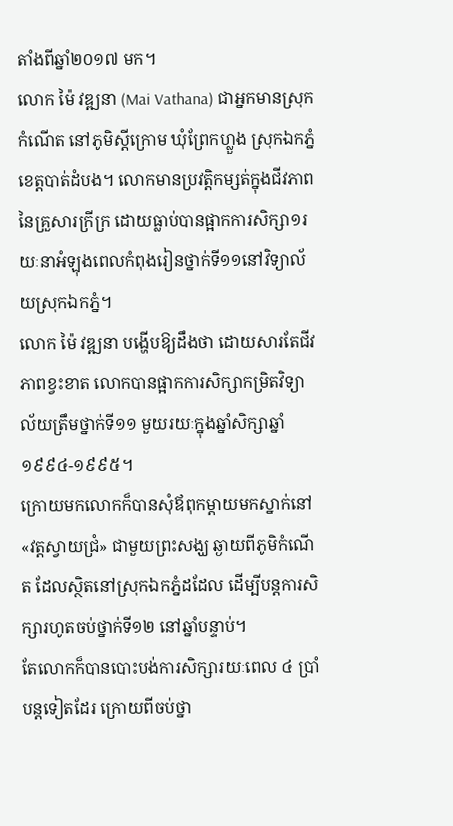តាំងពីឆ្នាំ២០១៧ មក។
លោក ម៉ៃ វឌ្ឍនា (Mai Vathana) ជាអ្នកមានស្រុកកំណើត នៅភូមិស្តីក្រោម ឃុំព្រែកហ្លួង ស្រុកឯកភ្នំ ខេត្តបាត់ដំបង។ លោកមានប្រវតិ្តកម្សត់ក្នុងជីវភាពនៃគ្រួសារក្រីក្រ ដោយធ្លាប់បានផ្អាកការសិក្សា១រយៈនាអំឡុងពេលកំពុងរៀនថ្នាក់ទី១១នៅវិទ្យាល័យស្រុកឯកភ្នំ។
លោក ម៉ៃ វឌ្ឍនា បង្ហើបឱ្យដឹងថា ដោយសារតែជីវភាពខ្វះខាត លោកបានផ្អាកការសិក្សាកម្រិតវិទ្យាល័យត្រឹមថ្នាក់ទី១១ មួយរយៈក្នុងឆ្នាំសិក្សាឆ្នាំ ១៩៩៤-១៩៩៥។
ក្រោយមកលោកក៏បានសុំឪពុកម្តាយមកស្នាក់នៅ «វត្តស្វាយជ្រំ» ជាមួយព្រះសង្ឃ ឆ្ងាយពីភូមិកំណើត ដែលស្ថិតនៅស្រុកឯកភ្នំដដែល ដើម្បីបន្តការសិក្សារហូតចប់ថ្នាក់ទី១២ នៅឆ្នាំបន្ទាប់។
តែលោកក៏បានបោះបង់ការសិក្សារយៈពេល ៤ ប្រាំ បន្តទៀតដែរ ក្រោយពីចប់ថ្នា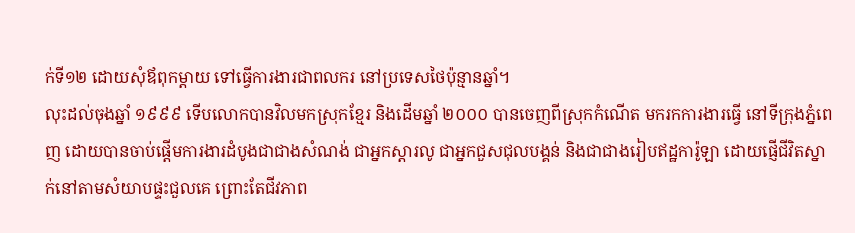ក់ទី១២ ដោយសុំឪពុកម្តាយ ទៅធ្វើការងារជាពលករ នៅប្រទេសថៃប៉ុន្មានឆ្នាំ។
លុះដល់ចុងឆ្នាំ ១៩៩៩ ទើបលោកបានវិលមកស្រុកខ្មែរ និងដើមឆ្នាំ ២០០០ បានចេញពីស្រុកកំណើត មករកការងារធ្វើ នៅទីក្រុងភ្នំពេញ ដោយបានចាប់ផ្តើមការងារដំបូងជាជាងសំណង់ ជាអ្នកស្តារលូ ជាអ្នកជួសជុលបង្គន់ និងជាជាងរៀបឥដ្ឋការ៉ូឡា ដោយផ្ញើជីវិតស្នាក់នៅតាមសំយាបផ្ទះជួលគេ ព្រោះតែជីវភាព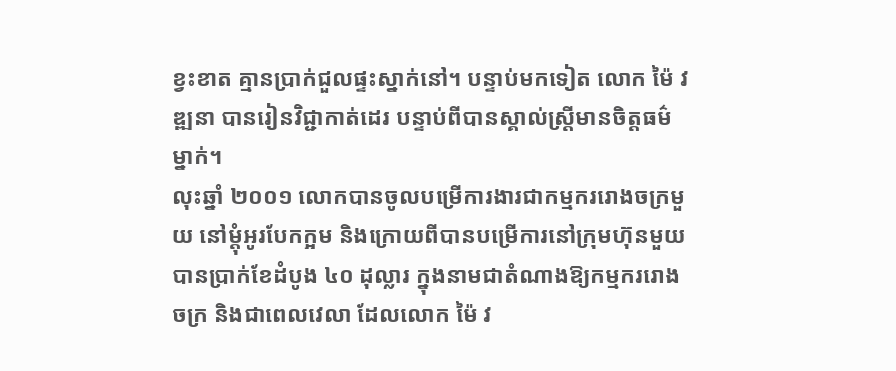ខ្វះខាត គ្មានប្រាក់ជួលផ្ទះស្នាក់នៅ។ បន្ទាប់មកទៀត លោក ម៉ៃ វឌ្ឍនា បានរៀនវិជ្ជាកាត់ដេរ បន្ទាប់ពីបានស្គាល់ស្រ្តីមានចិត្តធម៌ម្នាក់។
លុះឆ្នាំ ២០០១ លោកបានចូលបម្រើការងារជាកម្មកររោងចក្រមួយ នៅម្តុំអូរបែកក្អម និងក្រោយពីបានបម្រើការនៅក្រុមហ៊ុនមួយ បានប្រាក់ខែដំបូង ៤០ ដុល្លារ ក្នុងនាមជាតំណាងឱ្យកម្មកររោងចក្រ និងជាពេលវេលា ដែលលោក ម៉ៃ វ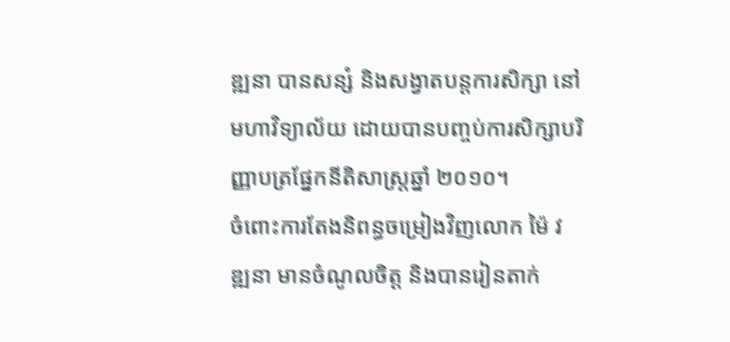ឌ្ឍនា បានសន្សំ និងសង្វាតបន្តការសិក្សា នៅមហាវិទ្យាល័យ ដោយបានបញ្ចប់ការសិក្សាបរិញ្ញាបត្រផ្នែកនីតិសាស្រ្តឆ្នាំ ២០១០។
ចំពោះការតែងនិពន្ធចម្រៀងវិញលោក ម៉ៃ វឌ្ឍនា មានចំណូលចិត្ត និងបានរៀនតាក់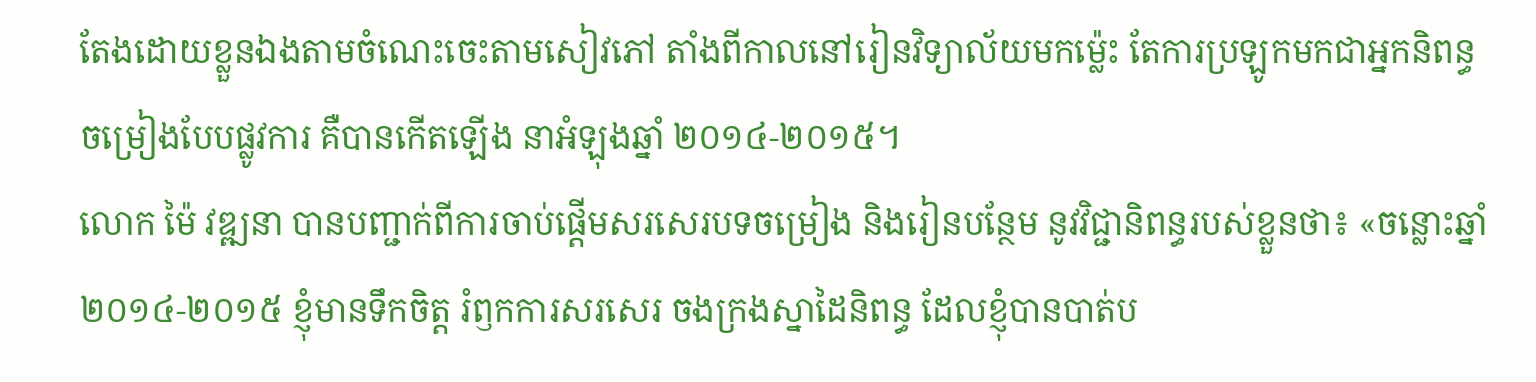តែងដោយខ្លួនឯងតាមចំណេះចេះតាមសៀវភៅ តាំងពីកាលនៅរៀនវិទ្យាល័យមកម្ល៉េះ តែការប្រឡូកមកជាអ្នកនិពន្ធចម្រៀងបែបផ្លូវការ គឺបានកើតឡើង នាអំឡុងឆ្នាំ ២០១៤-២០១៥។
លោក ម៉ៃ វឌ្ឍនា បានបញ្ជាក់ពីការចាប់ផ្តើមសរសេរបទចម្រៀង និងរៀនបន្ថែម នូវវិជ្ជានិពន្ធរបស់ខ្លួនថា៖ «ចន្លោះឆ្នាំ ២០១៤-២០១៥ ខ្ញុំមានទឹកចិត្ត រំឭកការសរសេរ ចងក្រងស្នាដៃនិពន្ធ ដែលខ្ញុំបានបាត់ប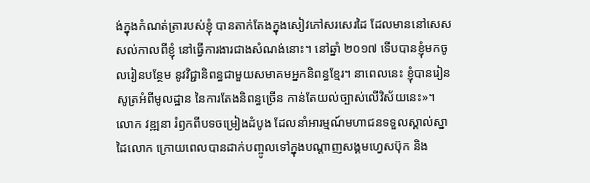ង់ក្នុងកំណត់ត្រារបស់ខ្ញុំ បានតាក់តែងក្នុងសៀវភៅសរសេរដៃ ដែលមាននៅសេសសល់កាលពីខ្ញុំ នៅធ្វើការងារជាងសំណង់នោះ។ នៅឆ្នាំ ២០១៧ ទើបបានខ្ញុំមកចូលរៀនបន្ថែម នូវវិជ្ជានិពន្ធជាមួយសមាគមអ្នកនិពន្ធខ្មែរ។ នាពេលនេះ ខ្ញុំបានរៀនសូត្រអំពីមូលដ្ឋាន នៃការតែងនិពន្ធច្រើន កាន់តែយល់ច្បាស់លើវិស័យនេះ»។
លោក វឌ្ឍនា រំឭកពីបទចម្រៀងដំបូង ដែលនាំអារម្មណ៍មហាជនទទួលស្គាល់ស្នាដៃលោក ក្រោយពេលបានដាក់បញ្ចូលទៅក្នុងបណ្តាញសង្គមហ្វេសប៊ុក និង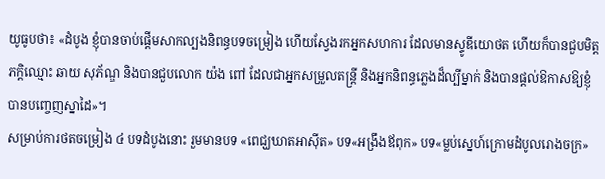យូធូបថា៖ «ដំបូង ខ្ញុំបានចាប់ផ្តើមសាកល្បងនិពន្ធបទចម្រៀង ហើយស្វែងរកអ្នកសហការ ដែលមានស្ទូឌីយោថត ហើយក៏បានជួបមិត្តភក្តិឈ្មោះ ឆាយ សុភ័ណ្ឌ និងបានជួបលោក យ៉ង ពៅ ដែលជាអ្នកសម្រួលតន្រ្តី និងអ្នកនិពន្ធភ្លេងដ៏ល្បីម្នាក់ និងបានផ្តល់ឱកាសឱ្យខ្ញុំបានបញ្ចេញស្នាដៃ»។
សម្រាប់ការថតចម្រៀង ៤ បទដំបូងនោះ រួមមានបទ «ពេជ្ឃឃាតអាស៊ីត» បទ«អង្រឹងឪពុក» បទ«ម្លប់ស្នេហ៍ក្រោមដំបូលរោងចក្រ»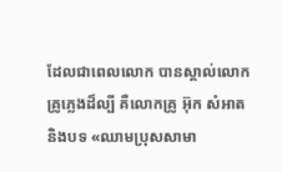ដែលជាពេលលោក បានស្គាល់លោកគ្រូភ្លេងដ៏ល្បី គឺលោកគ្រូ អ៊ុក សំអាត និងបទ «ឈាមប្រុសសាមា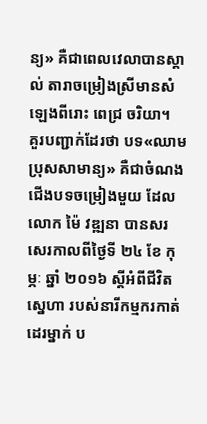ន្យ» គឺជាពេលវេលាបានស្គាល់ តារាចម្រៀងស្រីមានសំឡេងពីរោះ ពេជ្រ ចរិយា។
គួរបញ្ជាក់ដែរថា បទ«ឈាមប្រុសសាមាន្យ» គឺជាចំណងជើងបទចម្រៀងមួយ ដែលលោក ម៉ៃ វឌ្ឍនា បានសរសេរកាលពីថ្ងៃទី ២៤ ខែ កុម្ភៈ ឆ្នាំ ២០១៦ ស្តីអំពីជីវិតស្នេហា របស់នារីកម្មករកាត់ដេរម្នាក់ ប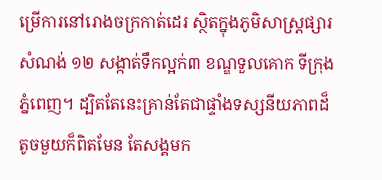ម្រើការនៅរោងចក្រកាត់ដេរ ស្ថិតក្នុងភូមិសាស្ត្រផ្សារសំណង់ ១២ សង្កាត់ទឹកល្អក់៣ ខណ្ឌទួលគោក ទីក្រុងភ្នំពេញ។ ដ្បិតតែនេះគ្រាន់តែជាផ្ទាំងទស្សនីយភាពដ៏តូចមួយក៏ពិតមែន តែសង្គមក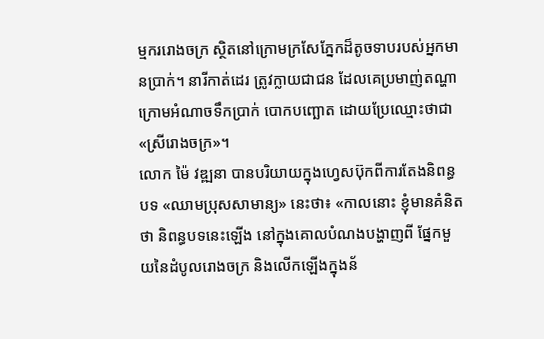ម្មកររោងចក្រ ស្ថិតនៅក្រោមក្រសែភ្នែកដ៏តូចទាបរបស់អ្នកមានប្រាក់។ នារីកាត់ដេរ ត្រូវក្លាយជាជន ដែលគេប្រមាញ់តណ្ហាក្រោមអំណាចទឹកប្រាក់ បោកបញ្ឆោត ដោយប្រែឈ្មោះថាជា «ស្រីរោងចក្រ»។
លោក ម៉ៃ វឌ្ឍនា បានបរិយាយក្នុងហ្វេសប៊ុកពីការតែងនិពន្ធបទ «ឈាមប្រុសសាមាន្យ» នេះថា៖ «កាលនោះ ខ្ញុំមានគំនិតថា និពន្ធបទនេះឡើង នៅក្នុងគោលបំណងបង្ហាញពី ផ្នែកមួយនៃដំបូលរោងចក្រ និងលើកឡើងក្នុងន័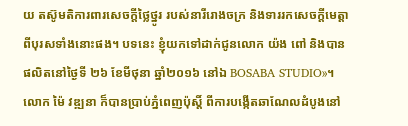យ តស៊ូមតិការពារសេចក្តីថ្លៃថ្នូរ របស់នារីរោងចក្រ និងទាររកសេចក្តីមេត្តាពីបុរសទាំងនោះផង។ បទនេះ ខ្ញុំយកទៅដាក់ជូនលោក យ៉ង ពៅ និងបានផលិតនៅថ្ងៃទី ២៦ ខែមីថុនា ឆ្នាំ២០១៦ នៅឯ BOSABA STUDIO»។
លោក ម៉ៃ វឌ្ឍនា ក៏បានប្រាប់ភ្នំពេញប៉ុស្តិ៍ ពីការបង្កើតឆាណែលដំបូងនៅ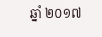ឆ្នាំ ២០១៧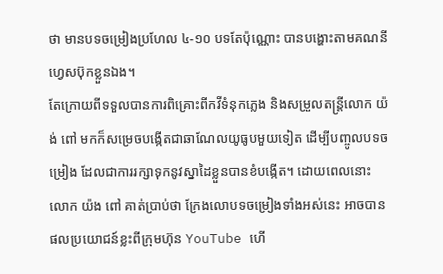ថា មានបទចម្រៀងប្រហែល ៤-១០ បទតែប៉ុណ្ណោះ បានបង្ហោះតាមគណនីហ្វេសប៊ុកខ្លួនឯង។
តែក្រោយពីទទួលបានការពិគ្រោះពីកវីទំនុកភ្លេង និងសម្រួលតន្ត្រីលោក យ៉ង់ ពៅ មកក៏សម្រេចបង្កើតជាឆាណែលយូធូបមួយទៀត ដើម្បីបញ្ចូលបទចម្រៀង ដែលជាការរក្សាទុកនូវស្នាដៃខ្លួនបានខំបង្កើត។ ដោយពេលនោះលោក យ៉ង ពៅ គាត់ប្រាប់ថា ក្រែងលោបទចម្រៀងទាំងអស់នេះ អាចបានផលប្រយោជន៍ខ្លះពីក្រុមហ៊ុន YouTube ហើ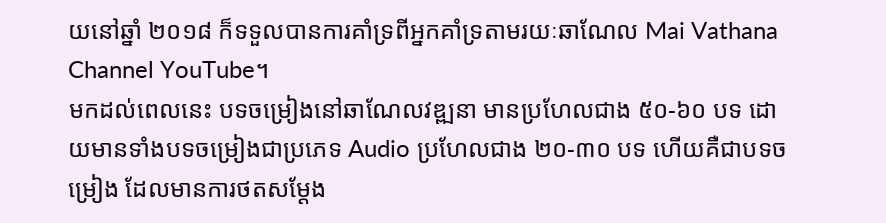យនៅឆ្នាំ ២០១៨ ក៏ទទួលបានការគាំទ្រពីអ្នកគាំទ្រតាមរយៈឆាណែល Mai Vathana Channel YouTube។
មកដល់ពេលនេះ បទចម្រៀងនៅឆាណែលវឌ្ឍនា មានប្រហែលជាង ៥០-៦០ បទ ដោយមានទាំងបទចម្រៀងជាប្រភេទ Audio ប្រហែលជាង ២០-៣០ បទ ហើយគឺជាបទចម្រៀង ដែលមានការថតសម្តែង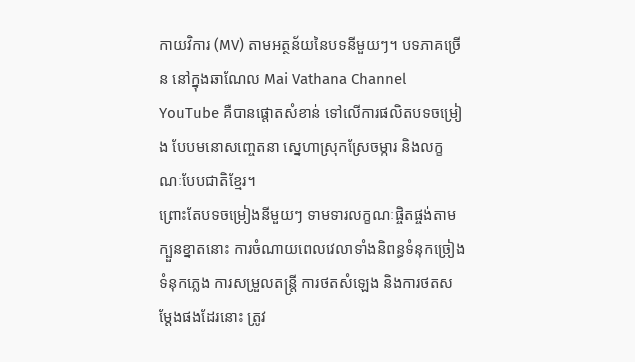កាយវិការ (MV) តាមអត្ថន័យនៃបទនីមួយៗ។ បទភាគច្រើន នៅក្នុងឆាណែល Mai Vathana Channel YouTube គឺបានផ្តោតសំខាន់ ទៅលើការផលិតបទចម្រៀង បែបមនោសញ្ចេតនា ស្នេហាស្រុកស្រែចម្ការ និងលក្ខណៈបែបជាតិខ្មែរ។
ព្រោះតែបទចម្រៀងនីមួយៗ ទាមទារលក្ខណៈផ្ចិតផ្ចង់តាមក្បួនខ្នាតនោះ ការចំណាយពេលវេលាទាំងនិពន្ធទំនុកច្រៀង ទំនុកភ្លេង ការសម្រួលតន្ត្រី ការថតសំឡេង និងការថតសម្តែងផងដែរនោះ ត្រូវ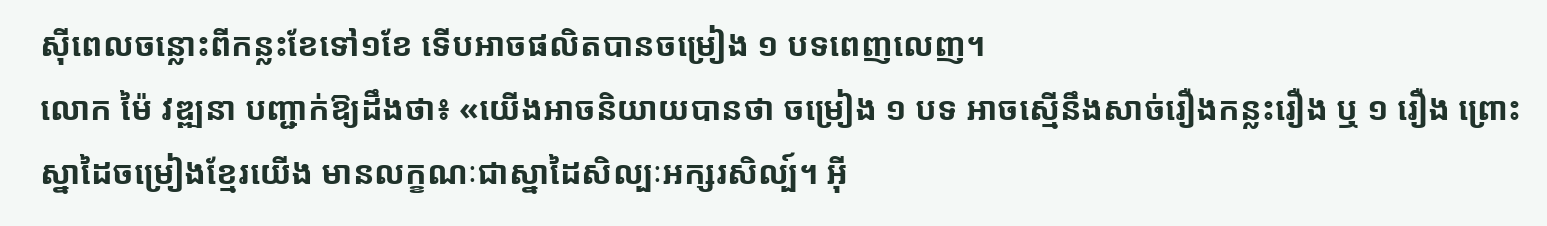ស៊ីពេលចន្លោះពីកន្លះខែទៅ១ខែ ទើបអាចផលិតបានចម្រៀង ១ បទពេញលេញ។
លោក ម៉ៃ វឌ្ឍនា បញ្ជាក់ឱ្យដឹងថា៖ «យើងអាចនិយាយបានថា ចម្រៀង ១ បទ អាចស្មើនឹងសាច់រឿងកន្លះរឿង ឬ ១ រឿង ព្រោះស្នាដៃចម្រៀងខ្មែរយើង មានលក្ខណៈជាស្នាដៃសិល្បៈអក្សរសិល្ប៍។ អ៊ី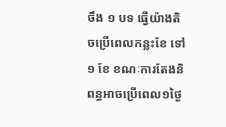ចឹង ១ បទ ធ្វើយ៉ាងតិចប្រើពេលកន្លះខែ ទៅ ១ ខែ ខណៈការតែងនិពន្ធអាចប្រើពេល១ថ្ងៃ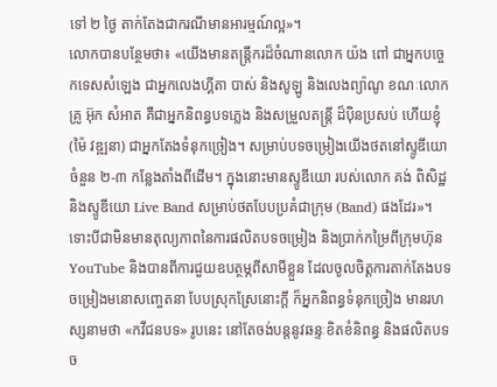ទៅ ២ ថ្ងៃ តាក់តែងជាករណីមានអារម្មណ៍ល្អ»។
លោកបានបន្ថែមថា៖ «យើងមានតន្ត្រីករដ៏ចំណានលោក យ៉ង ពៅ ជាអ្នកបច្ចេកទេសសំឡេង ជាអ្នកលេងហ្គីតា បាស់ និងសូឡូ និងលេងព្យ៉ាណូ ខណៈលោកគ្រូ អ៊ុក សំអាត គឺជាអ្នកនិពន្ធបទភ្លេង និងសម្រួលតន្ត្រី ដ៏ប៉ិនប្រសប់ ហើយខ្ញុំ (ម៉ៃ វឌ្ឍនា) ជាអ្នកតែងទំនុកច្រៀង។ សម្រាប់បទចម្រៀងយើងថតនៅស្ទូឌីយោចំនួន ២-៣ កន្លែងតាំងពីដើម។ ក្នុងនោះមានស្ទូឌីយោ របស់លោក គង់ ពិសិដ្ឋ និងស្ទូឌីយោ Live Band សម្រាប់ថតបែបប្រគំជាក្រុម (Band) ផងដែរ»។
ទោះបីជាមិនមានតុល្យភាពនៃការផលិតបទចម្រៀង និងប្រាក់កម្រៃពីក្រុមហ៊ុន YouTube និងបានពីការជួយឧបត្ថម្ភពីសាមីខ្លួន ដែលចូលចិត្តការតាក់តែងបទចម្រៀងមនោសញ្ចេតនា បែបស្រុកស្រែនោះក្តី ក៏អ្នកនិពន្ធទំនុកច្រៀង មានរហស្សនាមថា «កវីជនបទ» រូបនេះ នៅតែចង់បន្តនូវឆន្ទៈខិតខំនិពន្ធ និងផលិតបទច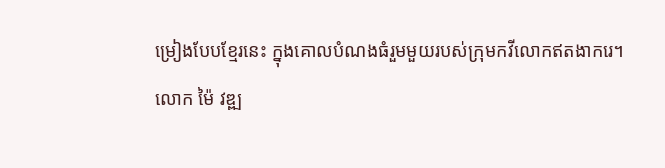ម្រៀងបែបខ្មែរនេះ ក្នុងគោលបំណងធំរួមមួយរបស់ក្រុមកវីលោកឥតងាករេ។
លោក ម៉ៃ វឌ្ឍ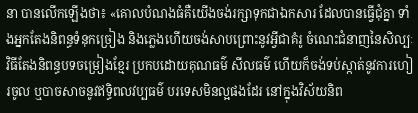នា បានលើកឡើងថា៖ «គោលបំណងធំគឺយើងចង់រក្សាទុកជាឯកសារ ដែលបានធ្វើជុំគ្នា ទាំងអ្នកតែងនិពន្ធទំនុកច្រៀង និងភ្លេងហើយចង់សាបព្រោះនូវអ្វីជាគំរូ ចំណេះជំនាញនៃសិល្បៈវិធីតែងនិពន្ធបទចម្រៀងខ្មែរ ប្រកបដោយគុណធម៌ សីលធម៌ ហើយក៏ចង់ទប់ស្កាត់នូវការហៀរចូល ឬបាចសាចនូវឥទ្ធិពលវប្បធម៌ បរទេសមិនល្អផងដែរ នៅក្នុងវិស័យនិព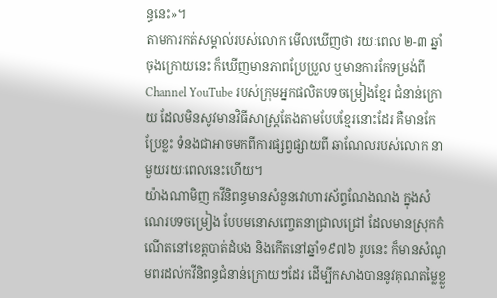ន្ធនេះ»។
តាមការកត់សម្គាល់របស់លោក មើលឃើញថា រយៈពេល ២-៣ ឆ្នាំ ចុងក្រោយនេះ ក៏ឃើញមានភាពប្រែប្រួល ឬមានការកែទម្រង់ពី Channel YouTube របស់ក្រុមអ្នកផលិតបទចម្រៀងខ្មែរ ជំនាន់ក្រោយ ដែលមិនសូវមានវិធីសាស្ត្រតែងតាមបែបខ្មែរនោះដែរ គឺមានកែប្រែខ្លះ ទំនងជាអាចមកពីការផ្សព្វផ្សាយពី ឆាណែលរបស់លោក នាមួយរយៈពេលនេះហើយ។
យ៉ាងណាមិញ កវីនិពន្ធមានសំនួនវោហារស័ព្ទណែងណង ក្នុងសំណេរបទចម្រៀង បែបមនោសញ្ចេតនាជ្រាលជ្រៅ ដែលមានស្រុកកំណើតនៅខេត្តបាត់ដំបង និងកើតនៅឆ្នាំ១៩៧៦ រូបនេះ ក៏មានសំណូមពរដល់កវីនិពន្ធជំនាន់ក្រោយៗដែរ ដើម្បីកសាងបាននូវគុណតម្លៃខ្លួ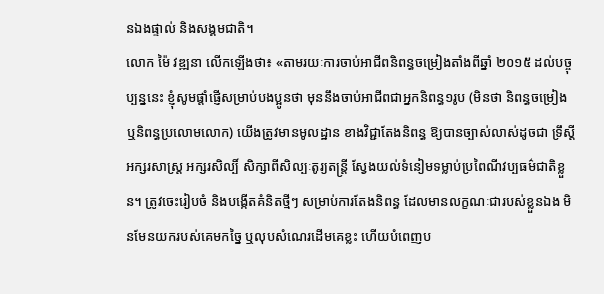នឯងផ្ទាល់ និងសង្គមជាតិ។
លោក ម៉ៃ វឌ្ឍនា លើកឡើងថា៖ «តាមរយៈការចាប់អាជីពនិពន្ធចម្រៀងតាំងពីឆ្នាំ ២០១៥ ដល់បច្ចុប្បន្ននេះ ខ្ញុំសូមផ្តាំផ្ញើសម្រាប់បងប្អូនថា មុននឹងចាប់អាជីពជាអ្នកនិពន្ធ១រូប (មិនថា និពន្ធចម្រៀង ឬនិពន្ធប្រលោមលោក) យើងត្រូវមានមូលដ្ឋាន ខាងវិជ្ជាតែងនិពន្ធ ឱ្យបានច្បាស់លាស់ដូចជា ទ្រឹស្តីអក្សរសាស្ត្រ អក្សរសិល្បិ៍ សិក្សាពីសិល្បៈតូរ្យតន្តី្រ ស្វែងយល់ទំនៀមទម្លាប់ប្រពៃណីវប្បធម៌ជាតិខ្លួន។ ត្រូវចេះរៀបចំ និងបង្កើតគំនិតថ្មីៗ សម្រាប់ការតែងនិពន្ធ ដែលមានលក្ខណៈជារបស់ខ្លួនឯង មិនមែនយករបស់គេមកច្នៃ ឬលុបសំណេរដើមគេខ្លះ ហើយបំពេញប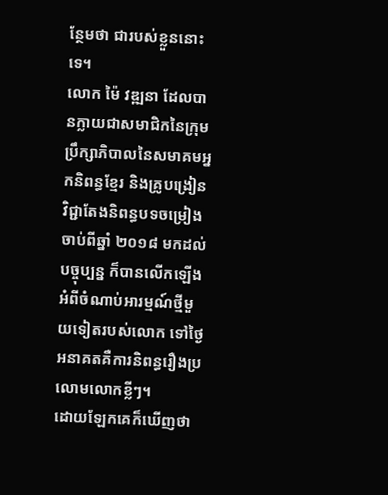ន្ថែមថា ជារបស់ខ្លួននោះទេ។
លោក ម៉ៃ វឌ្ឍនា ដែលបានក្លាយជាសមាជិកនៃក្រុមប្រឹក្សាភិបាលនៃសមាគមអ្នកនិពន្ធខ្មែរ និងគ្រូបង្រៀនវិជ្ជាតែងនិពន្ធបទចម្រៀង ចាប់ពីឆ្នាំ ២០១៨ មកដល់បច្ចុប្បន្ន ក៏បានលើកឡើងអំពីចំណាប់អារម្មណ៍ថ្មីមួយទៀតរបស់លោក ទៅថ្ងៃអនាគតគឺការនិពន្ធរឿងប្រលោមលោកខ្លីៗ។
ដោយឡែកគេក៏ឃើញថា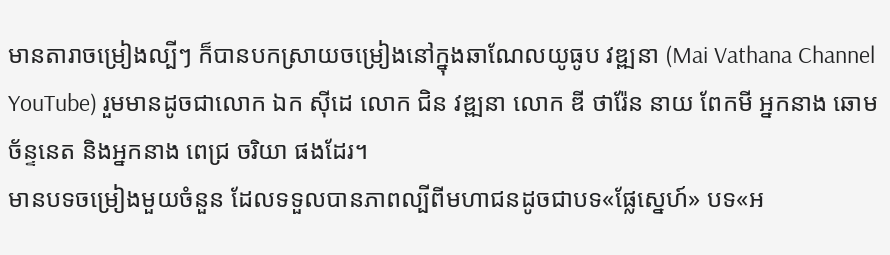មានតារាចម្រៀងល្បីៗ ក៏បានបកស្រាយចម្រៀងនៅក្នុងឆាណែលយូធូប វឌ្ឍនា (Mai Vathana Channel YouTube) រួមមានដូចជាលោក ឯក ស៊ីដេ លោក ជិន វឌ្ឍនា លោក ឌី ថារ៉ែន នាយ ពែកមី អ្នកនាង ឆោម ច័ន្ទនេត និងអ្នកនាង ពេជ្រ ចរិយា ផងដែរ។
មានបទចម្រៀងមួយចំនួន ដែលទទួលបានភាពល្បីពីមហាជនដូចជាបទ«ផ្លែស្នេហ៍» បទ«អ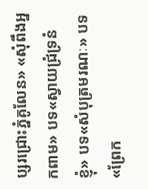ប្សរជ្រោះភ្នំគូលែន» «សុំពឹងអ្នកពាម» បទ«ស្វាយជ្រំទ្រនំខ្ញុំ» បទ«សំបុត្រមរណៈ» បទ«ព្រែក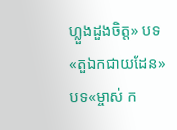ហ្លួងដួងចិត្ត» បទ«តួឯកជាយដែន» បទ«ម្ចាស់ ក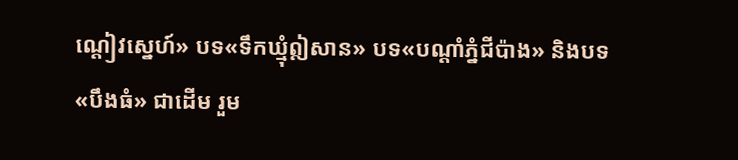ណ្តៀវស្នេហ៍» បទ«ទឹកឃ្មុំឦសាន» បទ«បណ្តាំភ្នំជីប៉ាង» និងបទ«បឹងធំ» ជាដើម រួម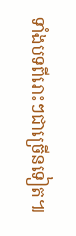ទាំងបទពីរោះៗជាច្រើនទៀត៕